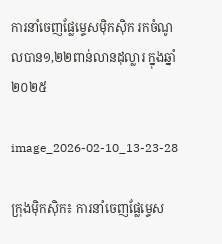ការនាំចេញផ្លែម្ទេសម៉ិកស៊ិក រកចំណូលបាន១,២២ពាន់លានដុល្លារ ក្នុងឆ្នាំ២០២៥

image_2026-02-10_13-23-28

ក្រុងម៉ិកស៊ិក៖ ការនាំចេញផ្លែម្ទេស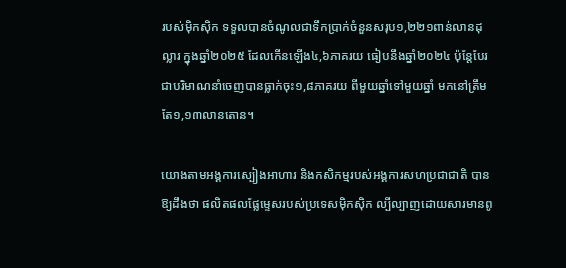របស់ម៉ិកស៊ិក ទទួលបានចំណូលជាទឹកប្រាក់ចំនួនសរុប១,២២១ពាន់លានដុល្លារ ក្នុងឆ្នាំ២០២៥ ដែលកើនឡើង៤,៦ភាគរយ ធៀបនឹងឆ្នាំ២០២៤ ប៉ុន្តែបែរជាបរិមាណនាំចេញបានធ្លាក់ចុះ១,៨ភាគរយ ពីមួយឆ្នាំទៅមួយឆ្នាំ មកនៅត្រឹមតែ១,១៣លានតោន។

យោងតាមអង្គការស្បៀងអាហារ និងកសិកម្មរបស់អង្គការសហប្រជាជាតិ បានឱ្យដឹងថា ផលិតផលផ្លែម្ទេសរបស់ប្រទេសម៉ិកស៊ិក ល្បីល្បាញដោយសារមានពូ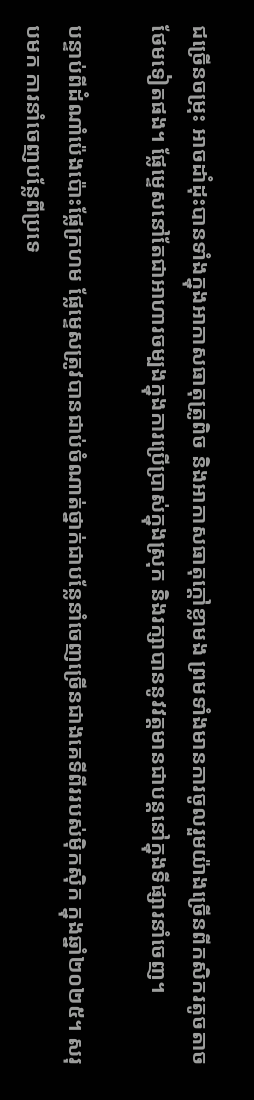ជច្រើនចម្រុះ អាចដាំដុះបានទាំងក្នុងអាកាសធាតុត្រូពិច និងអាកាសធាតុក្តៅខ្លាមង ព្រមទាំងមានការចូលរួមយ៉ាងច្រើនពីកសិករតូចតាចថែមទៀតផង។ ផ្លែម្ទេសនៅតែជាអាហារចម្បងក្នុងការប្រើប្រាស់ក្នុងស្រុក និងរក្សាបាននូវវត្តមានជាបន្តនៅក្នុងទីផ្សារនាំចេញ។

បន្ទាប់ពីដំណាំប៉េងប៉ោះផ្លែក្រហម ផ្លែម្ទេសត្រូវបានជាប់ចំណាត់ថ្នាក់ជាបន្លែនាំចេញច្រើនជាងគេទីពីររបស់ម៉ិកស៊ិក ក្នុងឆ្នាំ២០២៥។ សរុបមក ការនាំចេញបន្លែពីប្រទេ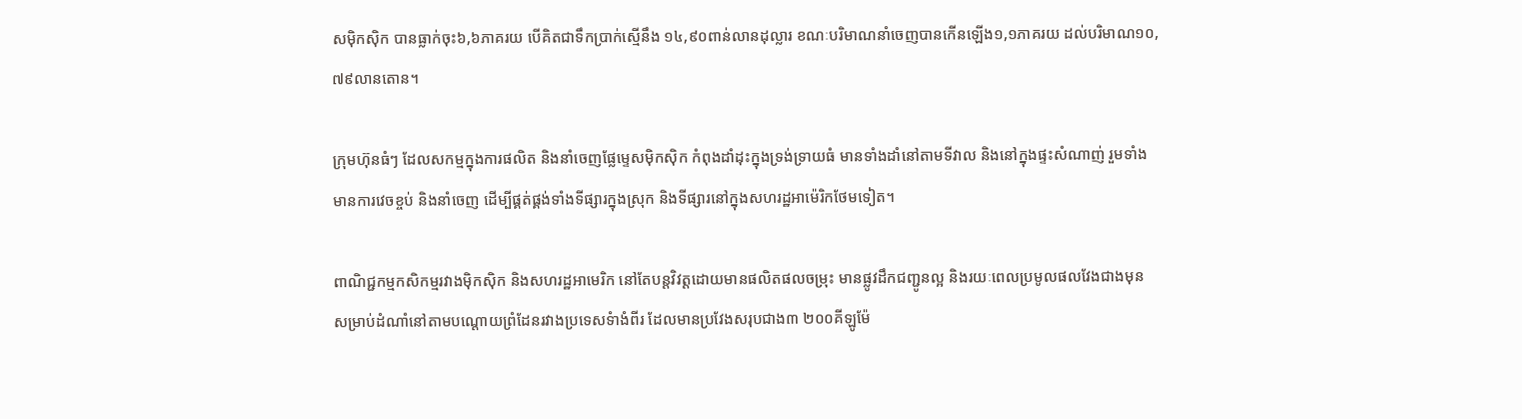សម៉ិកស៊ិក បានធ្លាក់ចុះ៦,៦ភាគរយ បើគិតជាទឹកប្រាក់ស្មើនឹង ១៤,៩០ពាន់លានដុល្លារ ខណៈបរិមាណនាំចេញបានកើនឡើង១,១ភាគរយ ដល់បរិមាណ១០,៧៩លានតោន។

ក្រុមហ៊ុនធំៗ ដែលសកម្មក្នុងការផលិត និងនាំចេញផ្លែម្ទេសម៉ិកស៊ិក កំពុងដាំដុះក្នុងទ្រង់ទ្រាយធំ មានទាំងដាំនៅតាមទីវាល និងនៅក្នុងផ្ទះសំណាញ់ រួមទាំងមានការវេចខ្ចប់ និងនាំចេញ ដើម្បីផ្គត់ផ្គង់ទាំងទីផ្សារក្នុងស្រុក និងទីផ្សារនៅក្នុងសហរដ្ឋអាម៉េរិកថែមទៀត។

ពាណិជ្ជកម្មកសិកម្មរវាងម៉ិកស៊ិក និងសហរដ្ឋអាមេរិក នៅតែបន្តវិវត្តដោយមានផលិតផលចម្រុះ មានផ្លូវដឹកជញ្ជូនល្អ និងរយៈពេលប្រមូលផលវែងជាងមុន សម្រាប់ដំណាំនៅតាមបណ្តោយព្រំដែនរវាងប្រទេសទំាងំពីរ ដែលមានប្រវែងសរុបជាង៣ ២០០គីឡូម៉ែ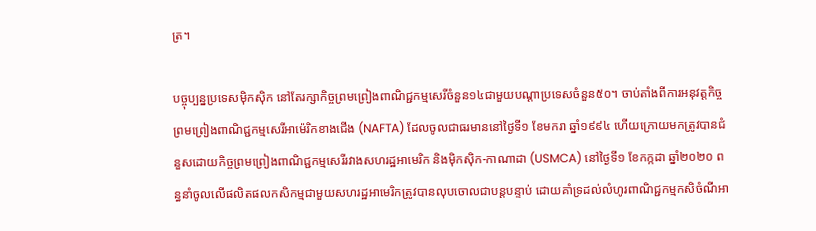ត្រ។

បច្ចុប្បន្នប្រទេសម៉ិកស៊ិក នៅតែរក្សាកិច្ចព្រមព្រៀងពាណិជ្ជកម្មសេរីចំនួន១៤ជាមួយបណ្តាប្រទេសចំនួន៥០។ ចាប់តាំងពីការអនុវត្តកិច្ចព្រមព្រៀងពាណិជ្ជកម្មសេរីអាម៉េរិកខាងជើង (NAFTA) ដែលចូលជាធរមាននៅថ្ងៃទី១ ខែមករា ឆ្នាំ១៩៩៤ ហើយក្រោយមកត្រូវបានជំនួសដោយកិច្ចព្រមព្រៀងពាណិជ្ជកម្មសេរីរវាងសហរដ្ឋអាមេរិក និងម៉ិកស៊ិក-កាណាដា (USMCA) នៅថ្ងៃទី១ ខែកក្កដា ឆ្នាំ២០២០ ពន្ធនាំចូលលើផលិតផលកសិកម្មជាមួយសហរដ្ឋអាមេរិកត្រូវបានលុបចោលជាបន្តបន្ទាប់ ដោយគាំទ្រដល់លំហូរពាណិជ្ជកម្មកសិចំណីអា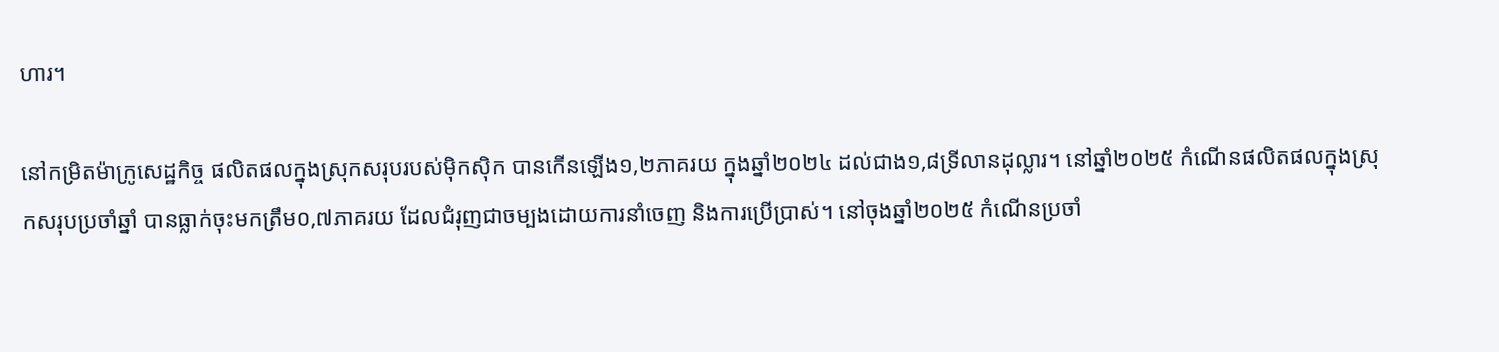ហារ។

នៅកម្រិតម៉ាក្រូសេដ្ឋកិច្ច ផលិតផលក្នុងស្រុកសរុបរបស់ម៉ិកស៊ិក បានកើនឡើង១,២ភាគរយ ក្នុងឆ្នាំ២០២៤ ដល់ជាង១,៨ទ្រីលានដុល្លារ។ នៅឆ្នាំ២០២៥ កំណើនផលិតផលក្នុងស្រុកសរុបប្រចាំឆ្នាំ បានធ្លាក់ចុះមកត្រឹម០,៧ភាគរយ ដែលជំរុញជាចម្បងដោយការនាំចេញ និងការប្រើប្រាស់។ នៅចុងឆ្នាំ២០២៥ កំណើនប្រចាំ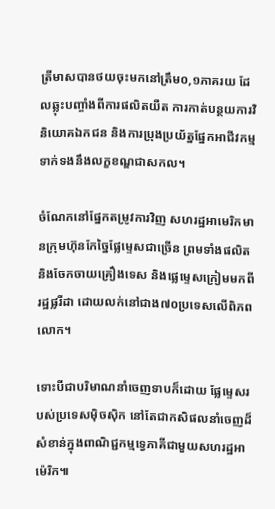ត្រីមាសបានថយចុះមកនៅត្រឹម០,១ភាគរយ ដែលឆ្លុះបញ្ចាំងពីការផលិតយឺត ការកាត់បន្ថយការវិនិយោគឯកជន និងការប្រុងប្រយ័ត្នផ្នែកអាជីវកម្មទាក់ទងនឹងលក្ខខណ្ឌជាសកល។

ចំណែកនៅផ្នែកតម្រូវការវិញ សហរដ្ឋអាមេរិកមានក្រុមហ៊ុនកែច្នៃផ្លែម្ទេសជាច្រើន ព្រមទាំងផលិត និងចែកចាយគ្រឿងទេស និងផ្លេម្ទេសក្រៀមមកពីរដ្ឋផ្លរីដា ដោយលក់នៅជាង៧០ប្រទេសលើពិភពលោក។

ទោះបីជាបរិមាណនាំចេញទាបក៏ដោយ ផ្លែម្ទេសរបស់ប្រទេសម៉ិចស៊ិក នៅតែជាកសិផលនាំចេញដ៏សំខាន់ក្នុងពាណិជ្ជកម្មទ្វេភាគីជាមួយសហរដ្ឋអាម៉េរិក៕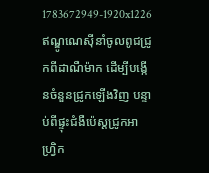1783672949-1920x1226
ឥណ្ឌូណេស៊ីនាំចូលពូជជ្រូកពីដាណឺម៉ាក ដើម្បីបង្កើនចំនួនជ្រូកឡើងវិញ បន្ទាប់ពីផ្ទុះជំងឺប៉េស្តជ្រូកអាហ្វ្រិក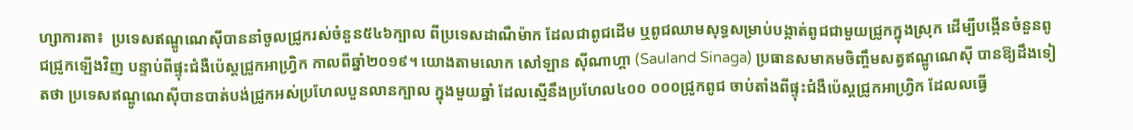ហ្សាការតា៖  ប្រទេសឥណ្ឌូណេស៊ីបាននាំចូលជ្រូករស់ចំនួន៥៤៦ក្បាល ពីប្រទេសដាណឺម៉ាក ដែលជាពូជដើម ឬពូជឈាមសុទ្ធសម្រាប់បង្កាត់ពូជជាមួយជ្រូកក្នុងស្រុក ដើម្បីបង្កើនចំនួនពូជជ្រូកឡើងវិញ បន្ទាប់ពីផ្ទុះជំងឺប៉េស្តជ្រូកអាហ្វ្រិក កាលពីឆ្នាំ២០១៩។ យោងតាមលោក សៅឡាន ស៊ីណាហ្គា (Sauland Sinaga) ប្រធានសមាគមចិញ្ចឹមសត្វឥណ្ឌូណេស៊ី បានឱ្យដឹងទៀតថា ប្រទេសឥណ្ឌូណេស៊ីបានបាត់បង់ជ្រូកអស់ប្រហែលបួនលានក្បាល ក្នុងមួយឆ្នាំ ដែលស្មើនឹងប្រហែល៤០០ ០០០ជ្រូកពូជ ចាប់តាំងពីផ្ទុះជំងឺប៉េស្តជ្រូកអាហ្វ្រិក ដែលលធ្វើ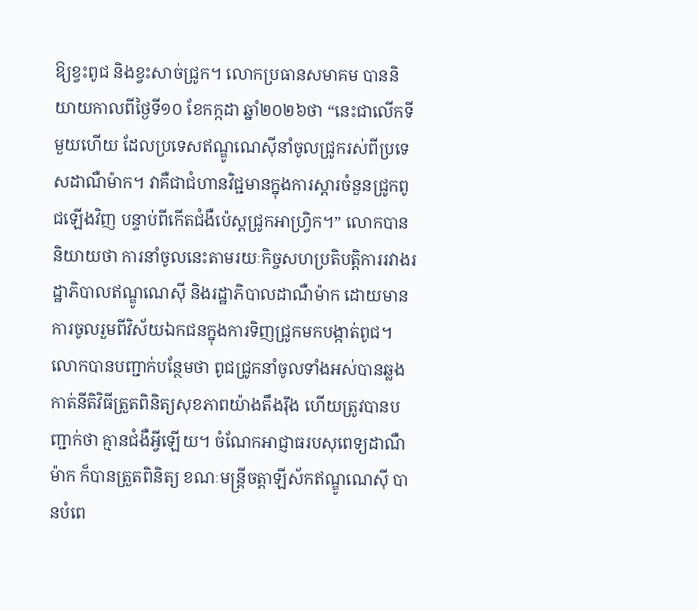ឱ្យខ្វះពូជ និងខ្វះសាច់ជ្រូក។ លោកប្រធានសមាគម បាននិយាយកាលពីថ្ងៃទី១០ ខែកក្កដា ឆ្នាំ២០២៦ថា “នេះជាលើកទីមួយហើយ ដែលប្រទេសឥណ្ឌូណេស៊ីនាំចូលជ្រូករស់ពីប្រទេសដាណឺម៉ាក។ វាគឺជាជំហានវិជ្ជមានក្នុងការស្តារចំនួនជ្រូកពូជឡើងវិញ បន្ទាប់ពីកើតជំងឺប៉េស្តជ្រូកអាហ្វ្រិក។” លោកបាននិយាយថា ការនាំចូលនេះតាមរយៈកិច្ចសហប្រតិបត្តិការរវាងរដ្ឋាភិបាលឥណ្ឌូណេស៊ី និងរដ្ឋាភិបាលដាណឺម៉ាក ដោយមានការចូលរួមពីវិស័យឯកជនក្នុងការទិញជ្រូកមកបង្កាត់ពូជ។ លោកបានបញ្ជាក់បន្ថែមថា ពូជជ្រូកនាំចូលទាំងអស់បានឆ្លងកាត់នីតិវិធីត្រួតពិនិត្យសុខភាពយ៉ាងតឹងរ៉ឹង ហើយត្រូវបានបញ្ជាក់ថា គ្មានជំងឺអ្វីឡើយ។ ចំណែកអាជ្ញាធរបសុពេទ្យដាណឺម៉ាក ក៏បានត្រួតពិនិត្យ ខណៈមន្ត្រីចត្តាឡីស័កឥណ្ឌូណេស៊ី បានបំពេ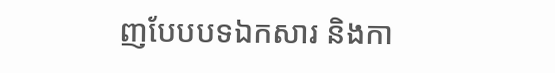ញបែបបទឯកសារ និងកា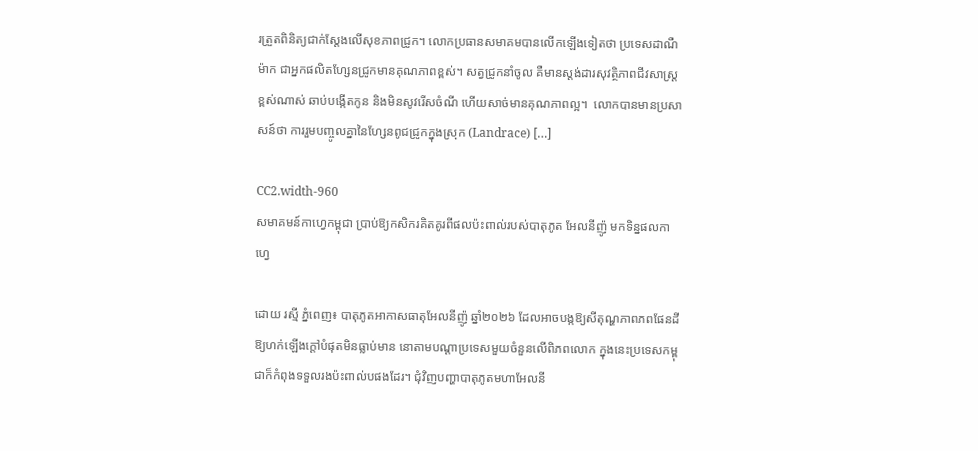រត្រួតពិនិត្យជាក់ស្តែងលើសុខភាពជ្រូក។ លោកប្រធានសមាគមបានលើកឡើងទៀតថា ប្រទេសដាណឺម៉ាក ជាអ្នកផលិតហ្សែនជ្រូកមានគុណភាពខ្ពស់។ សត្វជ្រូកនាំចូល គឺមានស្តង់ដារសុវត្ថិភាពជីវសាស្រ្តខ្ពស់ណាស់ ឆាប់បង្កើតកូន និងមិនសូវរើសចំណី ហើយសាច់មានគុណភាពល្អ។  លោកបានមានប្រសាសន៍ថា ការរួមបញ្ចូលគ្នានៃហ្សែនពូជជ្រូកក្នុងស្រុក (Landrace) […]

CC2.width-960
សមាគមន៍កាហ្វេកម្ពុជា ប្រាប់ឱ្យកសិករគិតគូរពីផលប៉ះពាល់របស់បាតុភូត អែលនីញ៉ូ មកទិន្នផលកាហ្វេ

ដោយ រស្មី ភ្នំពេញ៖ បាតុភូតអាកាសធាតុអែលនីញ៉ូ ឆ្នាំ២០២៦ ដែលអាចបង្កឱ្យសីតុណ្ហភាពភពផែនដីឱ្យហក់ឡើងក្តៅបំផុតមិនធ្លាប់មាន នោតាមបណ្តាប្រទេសមួយចំនួនលើពិភពលោក ក្នុងនេះប្រទេសកម្ពុជាក៏កំពុងទទួលរងប៉ះពាល់បផងដែរ។ ជុំវិញបញ្ហាបាតុភូតមហាអែលនី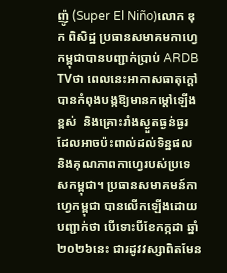ញ៉ូ (Super El Niño)លោក ឌុក ពិសិដ្ឋ ប្រធានសមាគមកាហ្វេកម្ពុជាបានបញ្ជាក់ប្រាប់ ARDB TVថា ពេលនេះអាកាសធាតុក្តៅបានកំពុងបង្កឱ្យមានកម្ដៅឡើងខ្ពស់  និងគ្រោះរាំងស្ងួតធ្ងន់ធ្ងរ ដែលអាចប៉ះពាល់ដល់ទិន្នផល និងគុណភាពកាហ្វេរបស់ប្រទេសកម្ពុជា។ ប្រធានសមាគមន៍កាហ្វេកម្ពុជា បានលើកឡើងដោយបញ្ជាក់ថា បើទោះបីខែកក្កដា ឆ្នាំ២០២៦នេះ ជារដូវវស្សាពិតមែន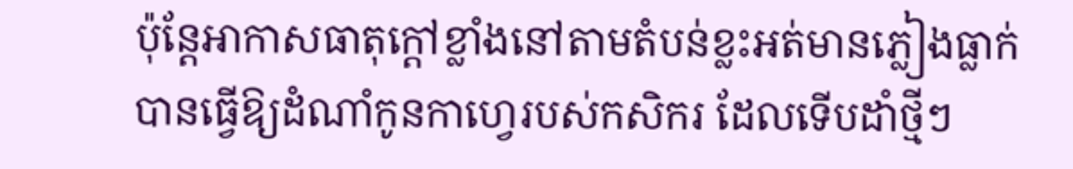ប៉ុន្តែអាកាសធាតុក្តៅខ្លាំងនៅតាមតំបន់ខ្លះអត់មានភ្លៀងធ្លាក់ បានធ្វើឱ្យដំណាំកូនកាហ្វេរបស់កសិករ ដែលទើបដាំថ្មីៗ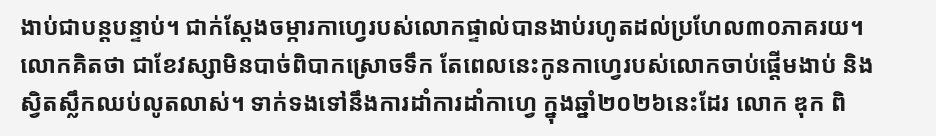ងាប់ជាបន្តបន្ទាប់។ ជាក់ស្តែងចម្ការកាហ្វេរបស់លោកផ្ទាល់បានងាប់រហូតដល់ប្រហែល៣០ភាគរយ។ លោកគិតថា ជាខែវស្សាមិនបាច់ពិបាកស្រោចទឹក តែពេលនេះកូនកាហ្វេរបស់លោកចាប់ផ្តើមងាប់ និងស្វិតស្លឹកឈប់លូតលាស់។ ទាក់ទងទៅនឹងការដាំការដាំកាហ្វេ ក្នុងឆ្នាំ២០២៦នេះដែរ លោក ឌុក ពិ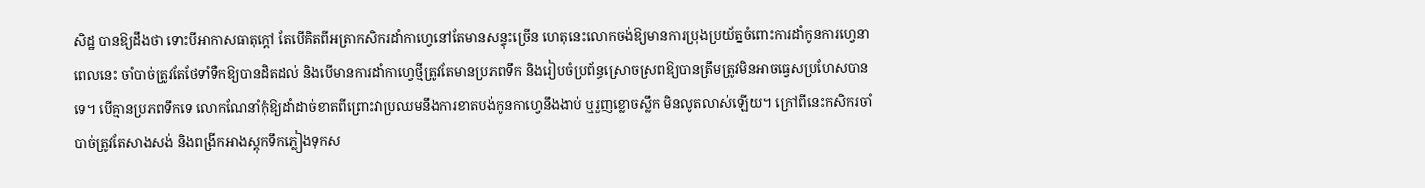សិដ្ឋ បានឱ្យដឹងថា ទោះបីអាកាសធាតុក្តៅ តែបើគិតពីអត្រាកសិករដាំកាហ្វេនៅតែមានសន្ទុះច្រើន ហេតុនេះលោកចង់ឱ្យមានការប្រុងប្រយ័ត្នចំពោះការដាំកូនការហ្វេនាពេលនេះ ចាំបាច់ត្រូវតែថែទាំទឺកឱ្យបានដិតដល់ និងបើមានការដាំកាហ្វេថ្មីត្រូវតែមានប្រភពទឹក និងរៀបចំប្រព័ន្ធស្រោចស្រពឱ្យបានត្រឹមត្រូវមិនអាចធ្វេសប្រហែសបានទេ។ បើគ្មានប្រភពទឹកទេ លោកណែនាំកុំឱ្យដាំដាច់ខាតពីព្រោះវាប្រឈមនឹងការខាតបង់កូនកាហ្វេនឹងងាប់ ឬរួញខ្លោចស្លឹក មិនលូតលាស់ឡើយ។ ក្រៅពីនេះកសិករចាំបាច់ត្រូវតែសាងសង់ និងពង្រីកអាងស្តុកទឹកភ្លៀងទុកស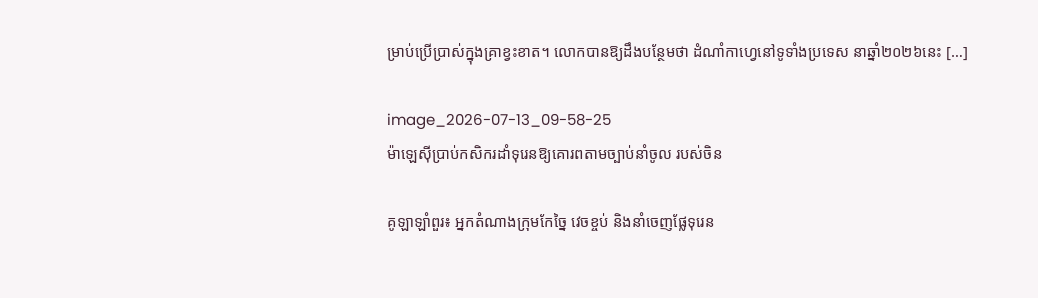ម្រាប់ប្រើប្រាស់ក្នុងគ្រាខ្វះខាត។ លោកបានឱ្យដឹងបន្ថែមថា ដំណាំកាហ្វេនៅទូទាំងប្រទេស នាឆ្នាំ២០២៦នេះ […]

image_2026-07-13_09-58-25
ម៉ាឡេស៊ីប្រាប់កសិករដាំទុរេនឱ្យគោរពតាមច្បាប់នាំចូល របស់ចិន

គូឡាឡាំពួរ៖ អ្នកតំណាងក្រុមកែច្នៃ វេចខ្ចប់ និងនាំចេញផ្លែទុរេន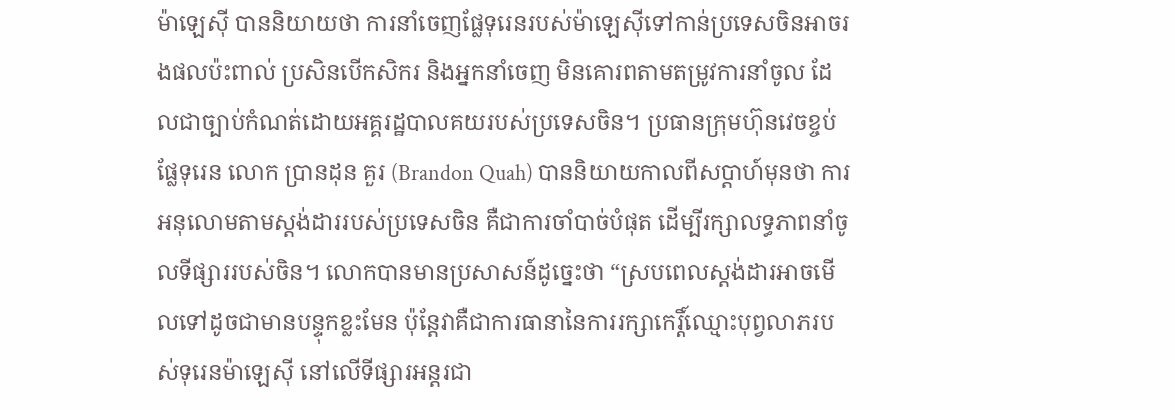ម៉ាឡេស៊ី បាននិយាយថា ការនាំចេញផ្លែទុរេនរបស់ម៉ាឡេស៊ីទៅកាន់ប្រទេសចិនអាចរងផលប៉ះពាល់ ប្រសិនបើកសិករ និងអ្នកនាំចេញ មិនគោរពតាមតម្រូវការនាំចូល ដែលជាច្បាប់កំណត់ដោយអគ្គរដ្ឋបាលគយរបស់ប្រទេសចិន។ ប្រធានក្រុមហ៊ុនវេចខ្ចប់ផ្លែទុរេន លោក ប្រានដុន គួរ (Brandon Quah) បាននិយាយកាលពីសប្តាហ៍មុនថា ការអនុលោមតាមស្តង់ដាររបស់ប្រទេសចិន គឺជាការចាំបាច់បំផុត ដើម្បីរក្សាលទ្ធភាពនាំចូលទីផ្សាររបស់ចិន។ លោកបានមានប្រសាសន៍ដូច្នេះថា “ស្របពេលស្តង់ដារអាចមើលទៅដូចជាមានបន្ទុកខ្លះមែន ប៉ុន្តែវាគឺជាការធានានៃការរក្សាកេរ្តិ៍ឈ្មោះបុព្វលាភរបស់ទុរេនម៉ាឡេស៊ី នៅលើទីផ្សារអន្តរជា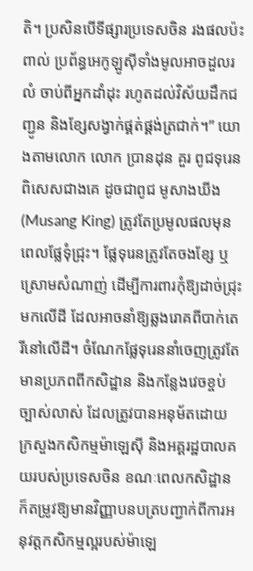តិ។ ប្រសិនបើទីផ្សារប្រទេសចិន រងផលប៉ះពាល់ ប្រព័ន្ធអេកូឡូស៊ីទាំងមូលអាចដួលរលំ ចាប់ពីអ្នកដាំដុះ រហូតដល់វិស័យដឹកជញ្ជូន និងខ្សែសង្វាក់ផ្គត់ផ្គង់ត្រជាក់។” យោងតាមលោក លោក ប្រានដុន គួរ ពូជទុរេនពិសេសជាងគេ ដូចជាពូជ មូសាងឃីង (Musang King) ត្រូវតែប្រមូលផលមុនពេលផ្លែទុំជ្រុះ។ ផ្លែទុរេនត្រូវតែចងខ្សែ ឬស្រោមសំណាញ់ ដើម្បីការពារកុំឱ្យដាច់ជ្រុះមកលើដី ដែលអាចនាំឱ្យឆ្លងរោគពីបាក់តេរីនៅលើដី។ ចំណែកផ្លែទុរេននាំចេញត្រូវតែមានប្រភពពីកសិដ្ឋាន និងកន្លែងវេចខ្ចប់ច្បាស់លាស់ ដែលត្រូវបានអនុម័តដោយក្រសួងកសិកម្មម៉ាឡេស៊ី និងអគ្គរដ្ឋបាលគយរបស់ប្រទេសចិន ខណៈពេលកសិដ្ឋានក៏តម្រូវឱ្យមានវិញ្ញាបនបត្របញ្ជាក់ពីការអនុវត្តកសិកម្មល្អរបស់ម៉ាឡេ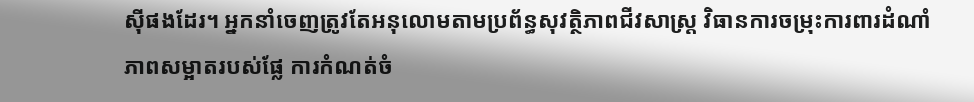ស៊ីផងដែរ។ អ្នកនាំចេញត្រូវតែអនុលោមតាមប្រព័ន្ធសុវត្ថិភាពជីវសាស្ត្រ វិធានការចម្រុះការពារដំណាំ ភាពសម្អាតរបស់ផ្លែ ការកំណត់ចំ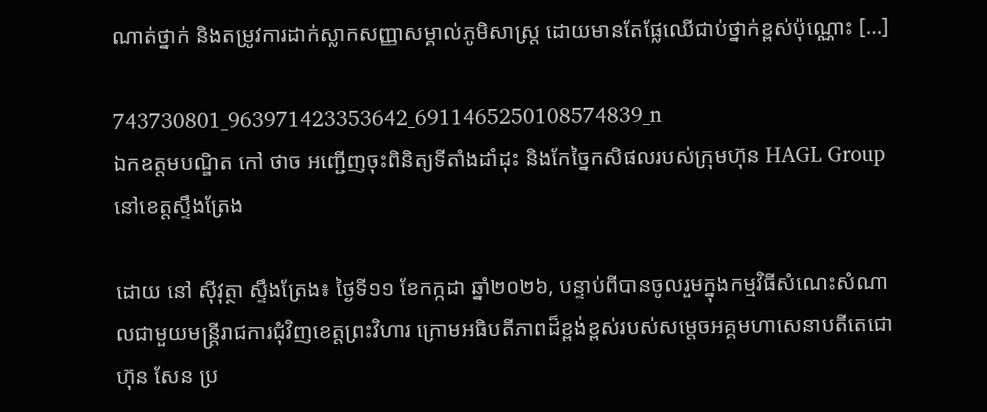ណាត់ថ្នាក់ និងតម្រូវការដាក់ស្លាកសញ្ញាសម្គាល់ភូមិសាស្ត្រ ដោយមានតែផ្លែឈើជាប់ថ្នាក់ខ្ពស់ប៉ុណ្ណោះ […]

743730801_963971423353642_6911465250108574839_n
ឯកឧត្តមបណ្ឌិត កៅ ថាច អញ្ជើញចុះពិនិត្យទីតាំងដាំដុះ និងកែច្នៃកសិផលរបស់ក្រុមហ៊ុន HAGL Group នៅខេត្តស្ទឹងត្រែង

ដោយ នៅ ស៊ីវុត្ថា ស្ទឹងត្រែង៖ ថ្ងៃទី១១ ខែកក្កដា ឆ្នាំ២០២៦, បន្ទាប់ពីបានចូលរួមក្នុងកម្មវិធីសំណេះសំណាលជាមួយមន្ត្រីរាជការជុំវិញខេត្តព្រះវិហារ ក្រោមអធិបតីភាពដ៏ខ្ពង់ខ្ពស់របស់សម្តេចអគ្គមហាសេនាបតីតេជោ ហ៊ុន សែន ប្រ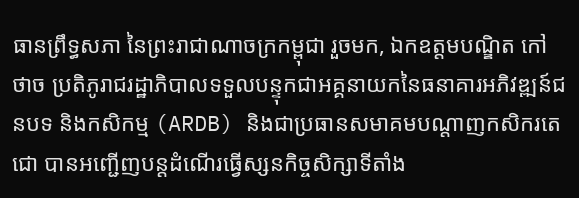ធានព្រឹទ្ធសភា នៃព្រះរាជាណាចក្រកម្ពុជា រួចមក, ឯកឧត្តមបណ្ឌិត កៅ ថាច ប្រតិភូរាជរដ្ឋាភិបាលទទួលបន្ទុកជាអគ្គនាយកនៃធនាគារអភិវឌ្ឍន៍ជនបទ និងកសិកម្ម (ARDB) និងជាប្រធានសមាគមបណ្តាញកសិករតេជោ បានអញ្ជើញបន្តដំណើរធ្វើស្សនកិច្ចសិក្សាទីតាំង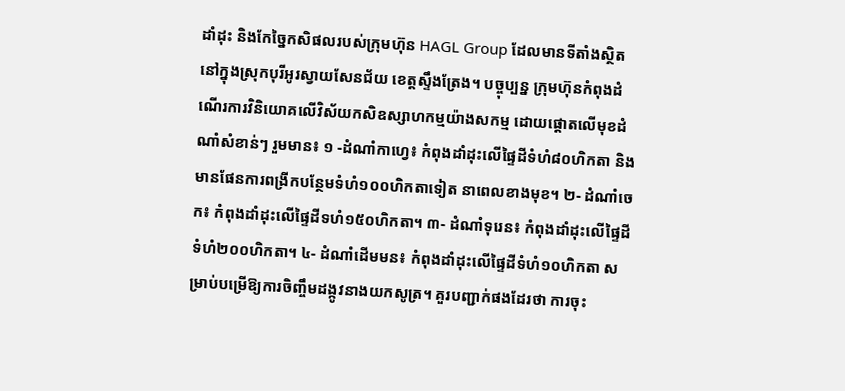ដាំដុះ និងកែច្នៃកសិផលរបស់ក្រុមហ៊ុន HAGL Group ដែលមានទីតាំងស្ថិតនៅក្នុងស្រុកបុរីអូរស្វាយសែនជ័យ ខេត្តស្ទឹងត្រែង។ បច្ចុប្បន្ន ក្រុមហ៊ុនកំពុងដំណើរការវិនិយោគលើវិស័យកសិឧស្សាហកម្មយ៉ាងសកម្ម ដោយផ្តោតលើមុខដំណាំសំខាន់ៗ រួមមាន៖ ១ -ដំណាំកាហ្វេ៖ កំពុងដាំដុះលើផ្ទៃដីទំហំ៨០ហិកតា និងមានផែនការពង្រីកបន្ថែមទំហំ១០០ហិកតាទៀត នាពេលខាងមុខ។ ២- ដំណាំចេក៖ កំពុងដាំដុះលើផ្ទៃដីទហំ១៥០ហិកតា។ ៣- ដំណាំទុរេន៖ កំពុងដាំដុះលើផ្ទៃដីទំហំ២០០ហិកតា។ ៤- ដំណាំដើមមន៖ កំពុងដាំដុះលើផ្ទៃដីទំហំ១០ហិកតា សម្រាប់បម្រើឱ្យការចិញ្ចឹមដង្កូវនាងយកសូត្រ។ គួរបញ្ជាក់ផងដែរថា ការចុះ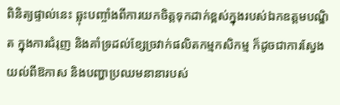ពិនិត្យផ្ទាល់នេះ ឆ្លុះបញ្ចាំងពីការយកចិត្តទុកដាក់ខ្ពស់ក្នុងរបស់ឯកឧត្តមបណ្ឌិត ក្នុងការជំរុញ និងគាំទ្រដល់ខ្សែច្រវាក់ផលិតកម្មកសិកម្ម ក៏ដូចជាការស្វែងយល់ពីឱកាស និងបញ្ហាប្រឈមនានារបស់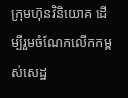ក្រុមហ៊ុនវិនិយោគ ដើម្បីរួមចំណែកលើកកម្ពស់សេដ្ឋ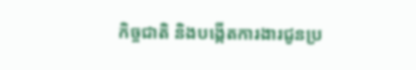កិច្ចជាតិ និងបង្កើតការងារជូនប្រ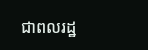ជាពលរដ្ឋ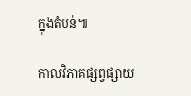ក្នុងតំបន់៕

កាលវិភាគផ្សព្វផ្សាយ